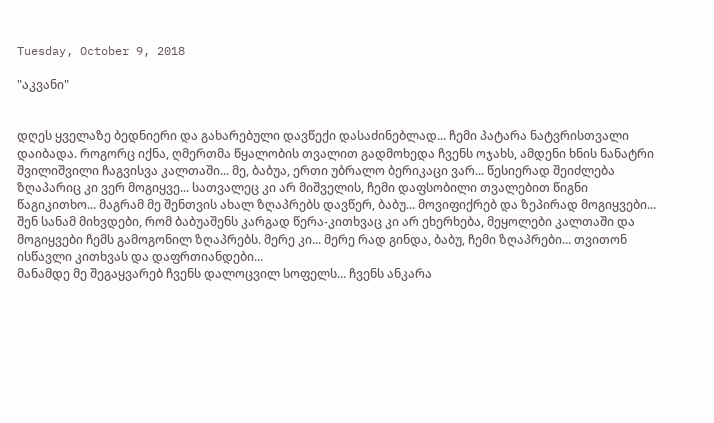Tuesday, October 9, 2018

"აკვანი"


დღეს ყველაზე ბედნიერი და გახარებული დავწექი დასაძინებლად... ჩემი პატარა ნატვრისთვალი დაიბადა. როგორც იქნა, ღმერთმა წყალობის თვალით გადმოხედა ჩვენს ოჯახს, ამდენი ხნის ნანატრი შვილიშვილი ჩაგვისვა კალთაში... მე, ბაბუა, ერთი უბრალო ბერიკაცი ვარ... წესიერად შეიძლება ზღაპარიც კი ვერ მოგიყვე... სათვალეც კი არ მიშველის, ჩემი დაფსობილი თვალებით წიგნი წაგიკითხო... მაგრამ მე შენთვის ახალ ზღაპრებს დავწერ, ბაბუ... მოვიფიქრებ და ზეპირად მოგიყვები... შენ სანამ მიხვდები, რომ ბაბუაშენს კარგად წერა-კითხვაც კი არ ეხერხება, მეყოლები კალთაში და მოგიყვები ჩემს გამოგონილ ზღაპრებს. მერე კი... მერე რად გინდა, ბაბუ, ჩემი ზღაპრები... თვითონ ისწავლი კითხვას და დაფრთიანდები...
მანამდე მე შეგაყვარებ ჩვენს დალოცვილ სოფელს... ჩვენს ანკარა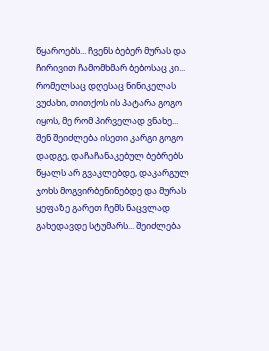წყაროებს... ჩვენს ბებერ მურას და ჩირივით ჩამომხმარ ბებოსაც კი... რომელსაც დღესაც ნინიკელას ვუძახი, თითქოს ის პატარა გოგო იყოს, მე რომ პირველად ვნახე... შენ შეიძლება ისეთი კარგი გოგო დადგე, დაჩაჩანაკებულ ბებრებს წყალს არ გვაკლებდე, დაკარგულ ჯოხს მოგვირბენინებდე და მურას ყეფაზე გარეთ ჩემს ნაცვლად გახედავდე სტუმარს... შეიძლება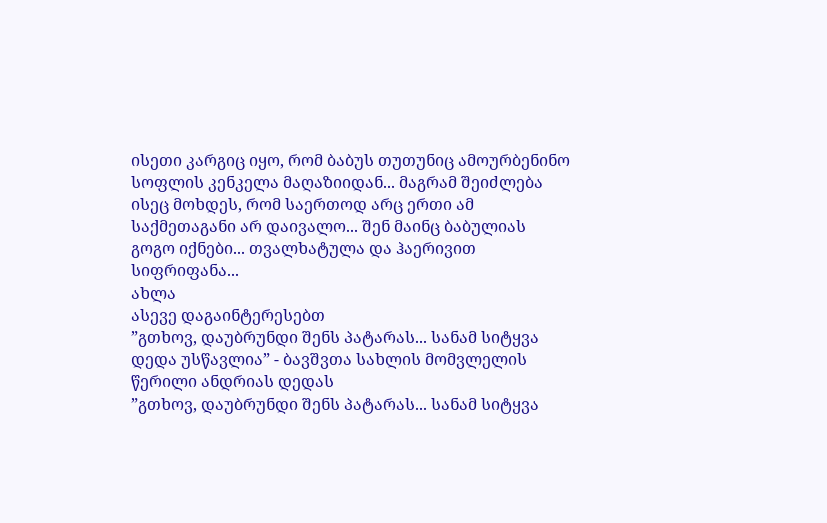ისეთი კარგიც იყო, რომ ბაბუს თუთუნიც ამოურბენინო სოფლის კენკელა მაღაზიიდან... მაგრამ შეიძლება ისეც მოხდეს, რომ საერთოდ არც ერთი ამ საქმეთაგანი არ დაივალო... შენ მაინც ბაბულიას გოგო იქნები... თვალხატულა და ჰაერივით სიფრიფანა...
ახლა
ასევე დაგაინტერესებთ
”გთხოვ, დაუბრუნდი შენს პატარას... სანამ სიტყვა დედა უსწავლია” - ბავშვთა სახლის მომვლელის წერილი ანდრიას დედას
”გთხოვ, დაუბრუნდი შენს პატარას... სანამ სიტყვა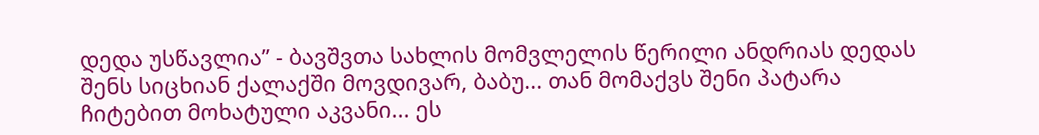დედა უსწავლია” - ბავშვთა სახლის მომვლელის წერილი ანდრიას დედას
შენს სიცხიან ქალაქში მოვდივარ, ბაბუ... თან მომაქვს შენი პატარა ჩიტებით მოხატული აკვანი... ეს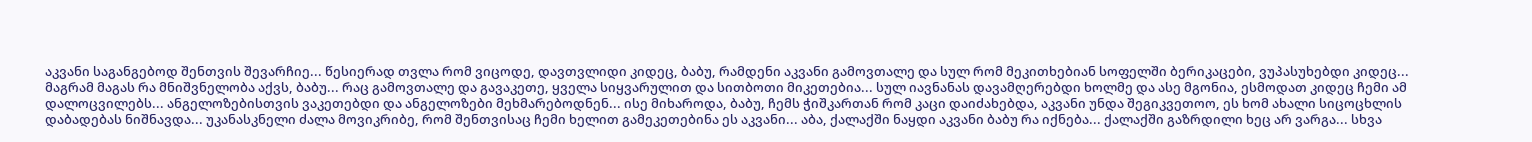აკვანი საგანგებოდ შენთვის შევარჩიე... წესიერად თვლა რომ ვიცოდე, დავთვლიდი კიდეც, ბაბუ, რამდენი აკვანი გამოვთალე და სულ რომ მეკითხებიან სოფელში ბერიკაცები, ვუპასუხებდი კიდეც... მაგრამ მაგას რა მნიშვნელობა აქვს, ბაბუ... რაც გამოვთალე და გავაკეთე, ყველა სიყვარულით და სითბოთი მიკეთებია... სულ იავნანას დავამღერებდი ხოლმე და ასე მგონია, ესმოდათ კიდეც ჩემი ამ დალოცვილებს... ანგელოზებისთვის ვაკეთებდი და ანგელოზები მეხმარებოდნენ... ისე მიხაროდა, ბაბუ, ჩემს ჭიშკართან რომ კაცი დაიძახებდა, აკვანი უნდა შეგიკვეთოო, ეს ხომ ახალი სიცოცხლის დაბადებას ნიშნავდა... უკანასკნელი ძალა მოვიკრიბე, რომ შენთვისაც ჩემი ხელით გამეკეთებინა ეს აკვანი... აბა, ქალაქში ნაყდი აკვანი ბაბუ რა იქნება... ქალაქში გაზრდილი ხეც არ ვარგა... სხვა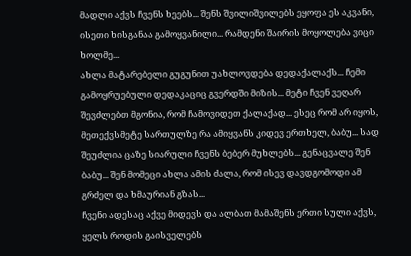მადლი აქვს ჩვენს ხეებს... შენს შვილიშვილებს ეყოფა ეს აკვანი, ისეთი ხისგანაა გამოყვანილი... რამდენი შაირის მოყოლება ვიცი ხოლმე...
ახლა მატარებელი გუგუნით უახლოვდება დედაქალაქს... ჩემი გამოყრუებული დედაკაციც გვერდში მიზის... მეტი ჩვენ ვეღარ შევძლებთ მგონია, რომ ჩამოვიდეთ ქალაქად... ესეც რომ არ იყოს, მეთექვსმეტე სართულზე რა ამიყვანს კიდევ ერთხელ, ბაბუ... სად შეუძლია ცაზე სიარული ჩვენს ბებერ მუხლებს... გენაცვალე შენ ბაბუ... შენ მომეცი ახლა ამის ძალა, რომ ისევ დავდგომოდი ამ გრძელ და ხმაურიან გზას...
ჩვენი ადესაც აქვე მიდევს და ალბათ მამაშენს ერთი სული აქვს, ყელს როდის გაისველებს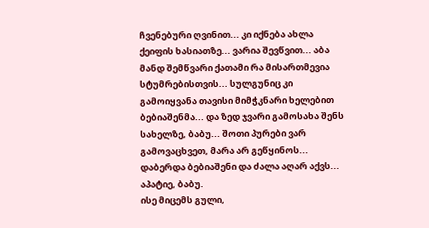ჩვენებური ღვინით... კი იქნება ახლა ქეიფის ხასიათზე... ვარია შევწვით... აბა მანდ შემწვარი ქათამი რა მისართმევია სტუმრებისთვის... სულგუნიც კი გამოიყვანა თავისი მიმჭკნარი ხელებით ბებიაშენმა... და ზედ ჯვარი გამოსახა შენს სახელზე, ბაბუ... შოთი პურები ვარ გამოვაცხვეთ, მარა არ გეწყინოს... დაბერდა ბებიაშენი და ძალა აღარ აქვს... აპატიე, ბაბუ.
ისე მიცემს გული,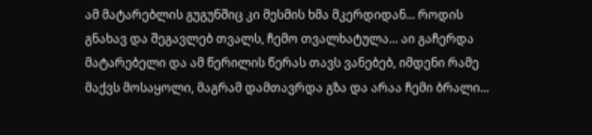ამ მატარებლის გუგუნშიც კი მესმის ხმა მკერდიდან... როდის გნახავ და შეგავლებ თვალს, ჩემო თვალხატულა... აი გაჩერდა მატარებელი და ამ წერილის წერას თავს ვანებებ, იმდენი რამე მაქვს მოსაყოლი, მაგრამ დამთავრდა გზა და არაა ჩემი ბრალი...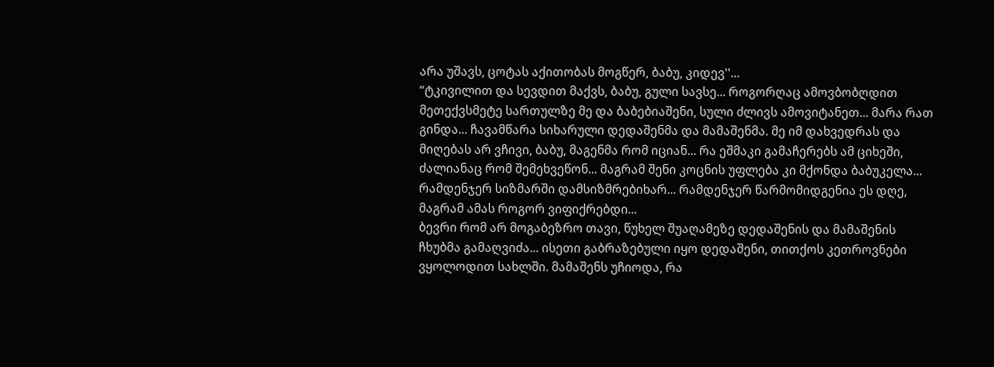არა უშავს, ცოტას აქითობას მოგწერ, ბაბუ, კიდევ''...
“ტკივილით და სევდით მაქვს, ბაბუ, გული სავსე... როგორღაც ამოვბობღდით მეთექვსმეტე სართულზე მე და ბაბებიაშენი, სული ძლივს ამოვიტანეთ... მარა რათ გინდა... ჩავამწარა სიხარული დედაშენმა და მამაშენმა. მე იმ დახვედრას და მიღებას არ ვჩივი, ბაბუ, მაგენმა რომ იციან... რა ეშმაკი გამაჩერებს ამ ციხეში, ძალიანაც რომ შემეხვეწონ... მაგრამ შენი კოცნის უფლება კი მქონდა ბაბუკელა... რამდენჯერ სიზმარში დამსიზმრებიხარ... რამდენჯერ წარმომიდგენია ეს დღე, მაგრამ ამას როგორ ვიფიქრებდი...
ბევრი რომ არ მოგაბეზრო თავი, წუხელ შუაღამეზე დედაშენის და მამაშენის ჩხუბმა გამაღვიძა... ისეთი გაბრაზებული იყო დედაშენი, თითქოს კეთროვნები ვყოლოდით სახლში. მამაშენს უჩიოდა, რა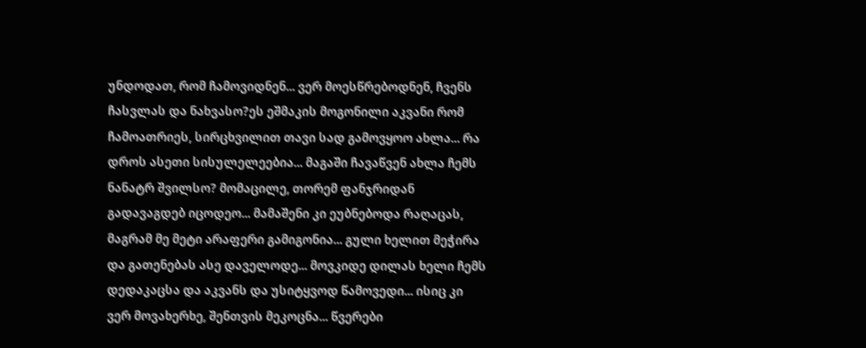უნდოდათ, რომ ჩამოვიდნენ... ვერ მოესწრებოდნენ, ჩვენს ჩასვლას და ნახვასო?ეს ეშმაკის მოგონილი აკვანი რომ ჩამოათრიეს, სირცხვილით თავი სად გამოვყოო ახლა... რა დროს ასეთი სისულელეებია... მაგაში ჩავაწვენ ახლა ჩემს ნანატრ შვილსო? მომაცილე, თორემ ფანჯრიდან გადავაგდებ იცოდეო... მამაშენი კი ეუბნებოდა რაღაცას, მაგრამ მე მეტი არაფერი გამიგონია... გული ხელით მეჭირა და გათენებას ასე დაველოდე... მოვკიდე დილას ხელი ჩემს დედაკაცსა და აკვანს და უსიტყვოდ წამოვედი... ისიც კი ვერ მოვახერხე, შენთვის მეკოცნა... წვერები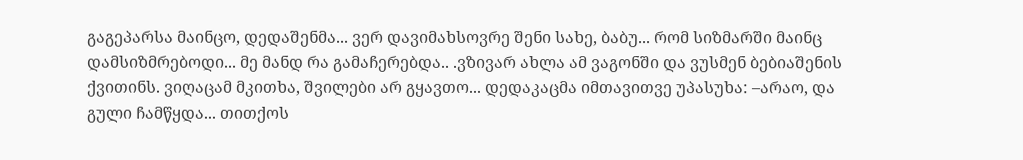გაგეპარსა მაინცო, დედაშენმა... ვერ დავიმახსოვრე შენი სახე, ბაბუ... რომ სიზმარში მაინც დამსიზმრებოდი... მე მანდ რა გამაჩერებდა.. .ვზივარ ახლა ამ ვაგონში და ვუსმენ ბებიაშენის ქვითინს. ვიღაცამ მკითხა, შვილები არ გყავთო... დედაკაცმა იმთავითვე უპასუხა: –არაო, და გული ჩამწყდა... თითქოს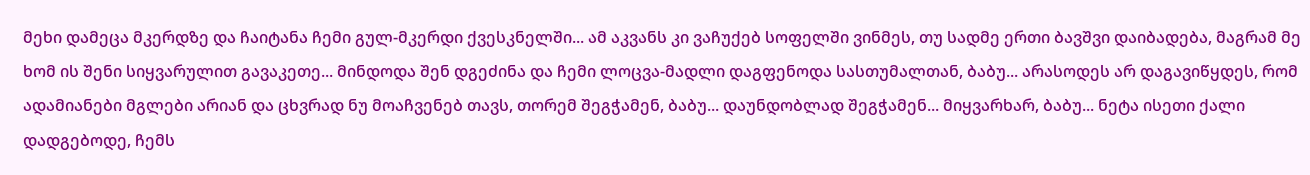მეხი დამეცა მკერდზე და ჩაიტანა ჩემი გულ-მკერდი ქვესკნელში... ამ აკვანს კი ვაჩუქებ სოფელში ვინმეს, თუ სადმე ერთი ბავშვი დაიბადება, მაგრამ მე ხომ ის შენი სიყვარულით გავაკეთე... მინდოდა შენ დგეძინა და ჩემი ლოცვა-მადლი დაგფენოდა სასთუმალთან, ბაბუ... არასოდეს არ დაგავიწყდეს, რომ ადამიანები მგლები არიან და ცხვრად ნუ მოაჩვენებ თავს, თორემ შეგჭამენ, ბაბუ... დაუნდობლად შეგჭამენ... მიყვარხარ, ბაბუ... ნეტა ისეთი ქალი დადგებოდე, ჩემს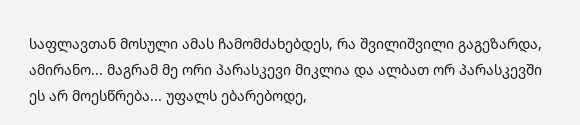საფლავთან მოსული ამას ჩამომძახებდეს, რა შვილიშვილი გაგეზარდა, ამირანო... მაგრამ მე ორი პარასკევი მიკლია და ალბათ ორ პარასკევში ეს არ მოესწრება... უფალს ებარებოდე,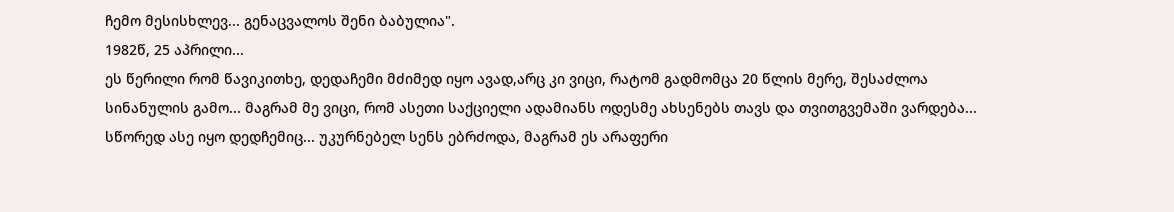ჩემო მესისხლევ... გენაცვალოს შენი ბაბულია".
1982წ, 25 აპრილი...
ეს წერილი რომ წავიკითხე, დედაჩემი მძიმედ იყო ავად,არც კი ვიცი, რატომ გადმომცა 20 წლის მერე, შესაძლოა სინანულის გამო... მაგრამ მე ვიცი, რომ ასეთი საქციელი ადამიანს ოდესმე ახსენებს თავს და თვითგვემაში ვარდება... სწორედ ასე იყო დედჩემიც... უკურნებელ სენს ებრძოდა, მაგრამ ეს არაფერი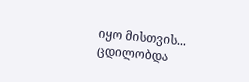იყო მისთვის... ცდილობდა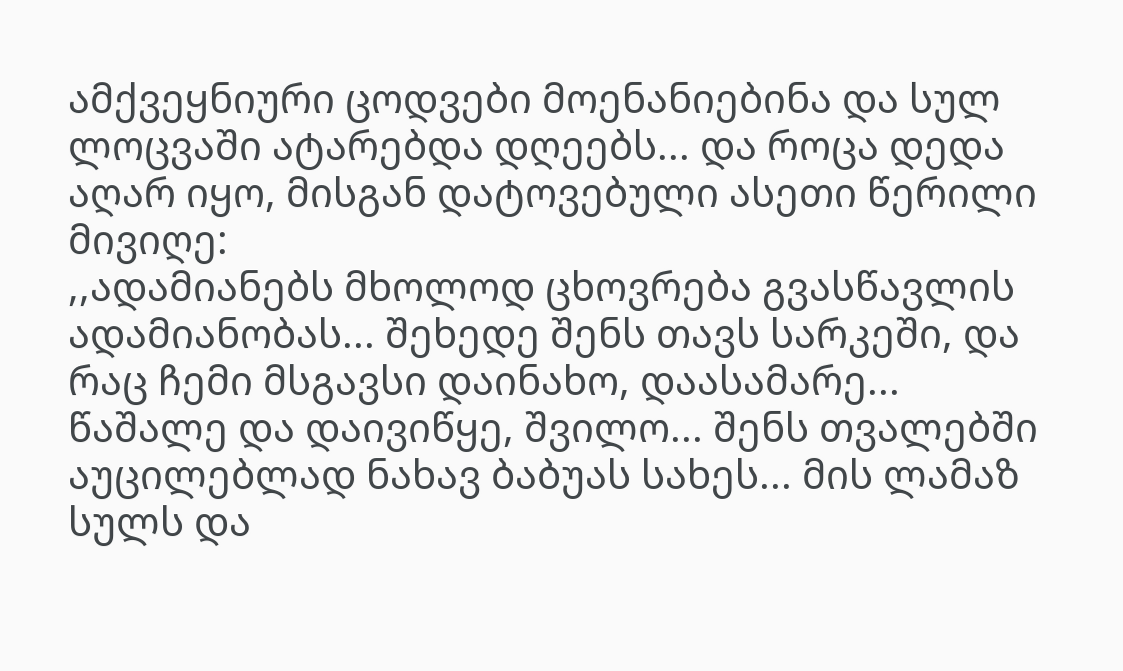ამქვეყნიური ცოდვები მოენანიებინა და სულ ლოცვაში ატარებდა დღეებს... და როცა დედა აღარ იყო, მისგან დატოვებული ასეთი წერილი მივიღე:
,,ადამიანებს მხოლოდ ცხოვრება გვასწავლის ადამიანობას... შეხედე შენს თავს სარკეში, და რაც ჩემი მსგავსი დაინახო, დაასამარე... წაშალე და დაივიწყე, შვილო... შენს თვალებში აუცილებლად ნახავ ბაბუას სახეს... მის ლამაზ სულს და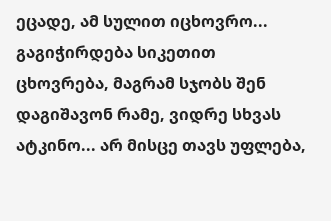ეცადე, ამ სულით იცხოვრო... გაგიჭირდება სიკეთით ცხოვრება, მაგრამ სჯობს შენ დაგიშავონ რამე, ვიდრე სხვას ატკინო... არ მისცე თავს უფლება,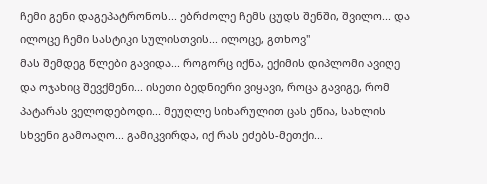ჩემი გენი დაგეპატრონოს... ებრძოლე ჩემს ცუდს შენში, შვილო... და ილოცე ჩემი სასტიკი სულისთვის... ილოცე, გთხოვ"
მას შემდეგ წლები გავიდა... როგორც იქნა, ექიმის დიპლომი ავიღე და ოჯახიც შევქმენი... ისეთი ბედნიერი ვიყავი, როცა გავიგე, რომ პატარას ველოდებოდი... მეუღლე სიხარულით ცას ეწია, სახლის სხვენი გამოაღო... გამიკვირდა, იქ რას ეძებს-მეთქი...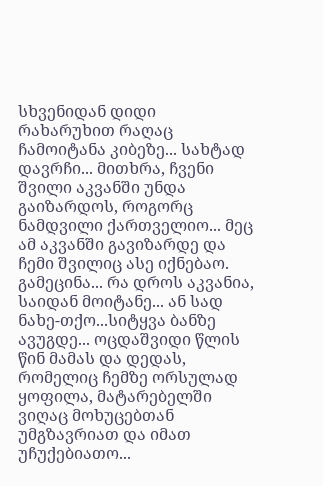სხვენიდან დიდი რახარუხით რაღაც ჩამოიტანა კიბეზე... სახტად დავრჩი... მითხრა, ჩვენი შვილი აკვანში უნდა გაიზარდოს, როგორც ნამდვილი ქართველიო... მეც ამ აკვანში გავიზარდე და ჩემი შვილიც ასე იქნებაო. გამეცინა... რა დროს აკვანია, საიდან მოიტანე... ან სად ნახე-თქო...სიტყვა ბანზე ავუგდე... ოცდაშვიდი წლის წინ მამას და დედას, რომელიც ჩემზე ორსულად ყოფილა, მატარებელში ვიღაც მოხუცებთან უმგზავრიათ და იმათ უჩუქებიათო...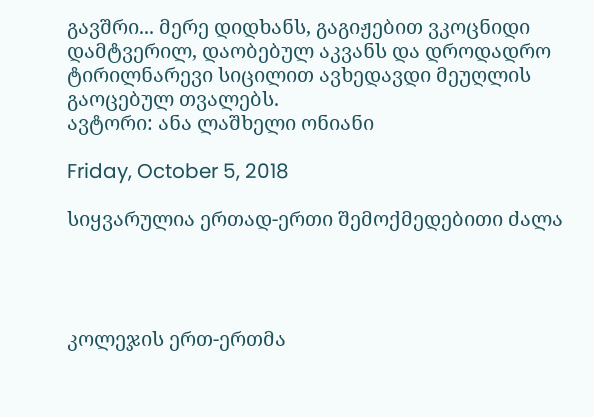გავშრი... მერე დიდხანს, გაგიჟებით ვკოცნიდი დამტვერილ, დაობებულ აკვანს და დროდადრო ტირილნარევი სიცილით ავხედავდი მეუღლის გაოცებულ თვალებს.
ავტორი: ანა ლაშხელი ონიანი

Friday, October 5, 2018

სიყვარულია ერთად-ერთი შემოქმედებითი ძალა




კოლეჯის ერთ-ერთმა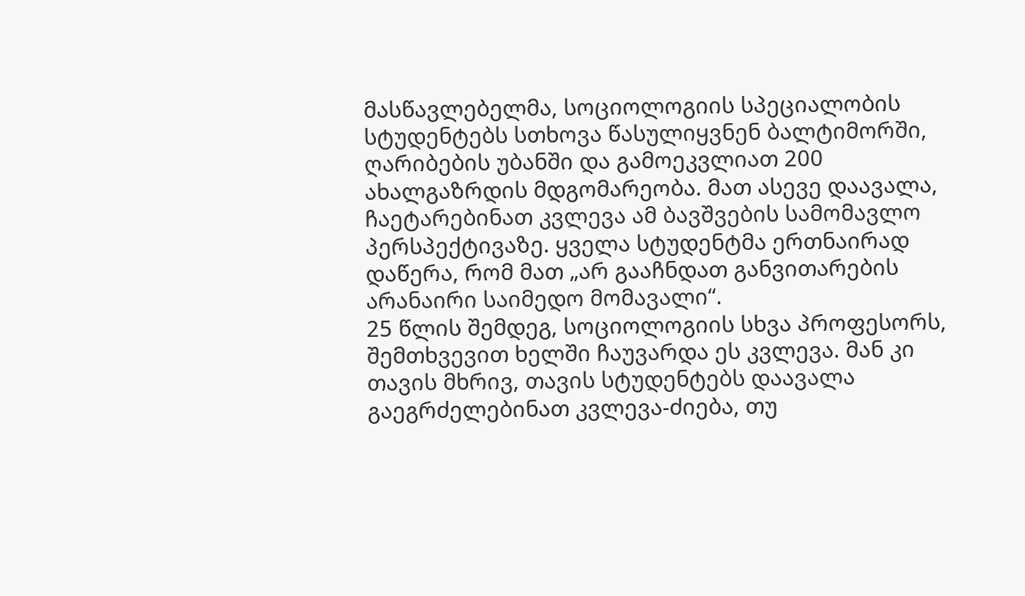მასწავლებელმა, სოციოლოგიის სპეციალობის სტუდენტებს სთხოვა წასულიყვნენ ბალტიმორში, ღარიბების უბანში და გამოეკვლიათ 200 ახალგაზრდის მდგომარეობა. მათ ასევე დაავალა, ჩაეტარებინათ კვლევა ამ ბავშვების სამომავლო პერსპექტივაზე. ყველა სტუდენტმა ერთნაირად დაწერა, რომ მათ „არ გააჩნდათ განვითარების არანაირი საიმედო მომავალი“.
25 წლის შემდეგ, სოციოლოგიის სხვა პროფესორს, შემთხვევით ხელში ჩაუვარდა ეს კვლევა. მან კი თავის მხრივ, თავის სტუდენტებს დაავალა გაეგრძელებინათ კვლევა-ძიება, თუ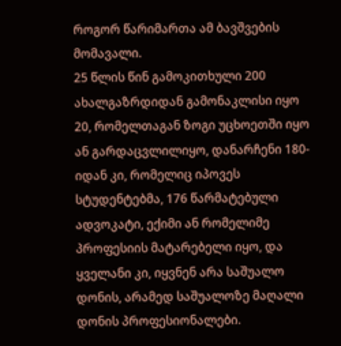როგორ წარიმართა ამ ბავშვების მომავალი.
25 წლის წინ გამოკითხული 200 ახალგაზრდიდან გამონაკლისი იყო 20, რომელთაგან ზოგი უცხოეთში იყო ან გარდაცვლილიყო, დანარჩენი 180-იდან კი, რომელიც იპოვეს სტუდენტებმა, 176 წარმატებული ადვოკატი, ექიმი ან რომელიმე პროფესიის მატარებელი იყო, და ყველანი კი, იყვნენ არა საშუალო დონის, არამედ საშუალოზე მაღალი დონის პროფესიონალები.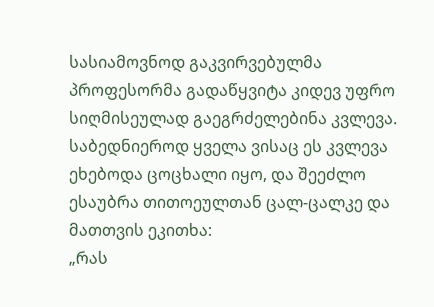სასიამოვნოდ გაკვირვებულმა პროფესორმა გადაწყვიტა კიდევ უფრო სიღმისეულად გაეგრძელებინა კვლევა. საბედნიეროდ ყველა ვისაც ეს კვლევა ეხებოდა ცოცხალი იყო, და შეეძლო ესაუბრა თითოეულთან ცალ-ცალკე და მათთვის ეკითხა:
„რას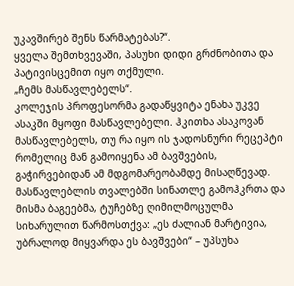უკავშირებ შენს წარმატებას?“.
ყველა შემთხვევაში, პასუხი დიდი გრძნობითა და პატივისცემით იყო თქმული.
„ჩემს მასწავლებელს“.
კოლეჯის პროფესორმა გადაწყვიტა ენახა უკვე ასაკში მყოფი მასწავლებელი. ჰკითხა ასაკოვან მასწავლებელს, თუ რა იყო ის ჯადოსნური რეცეპტი რომელიც მან გამოიყენა ამ ბავშვების, გაჭირვებიდან ამ მდგომარეობამდე მისაღწევად.
მასწავლებლის თვალებში სინათლე გამოჰკრთა და მისმა ბაგეებმა, ტუჩებზე ღიმილმოცულმა სიხარულით წარმოსთქვა: „ეს ძალიან მარტივია, უბრალოდ მიყვარდა ეს ბავშვები“ – უპსუხა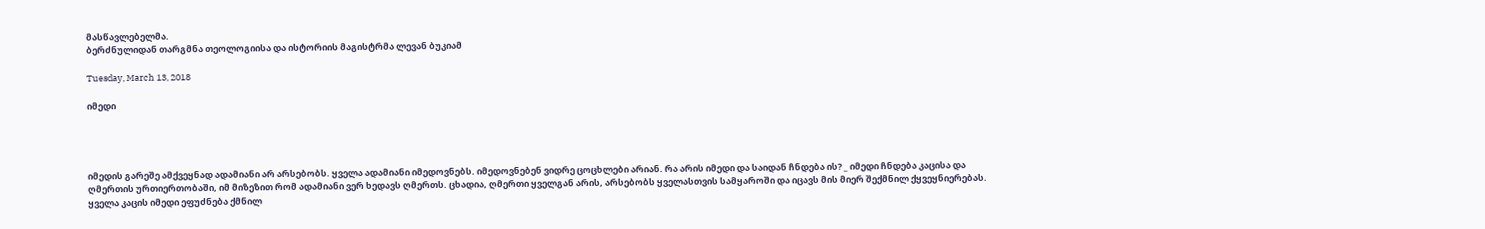მასწავლებელმა.
ბერძნულიდან თარგმნა თეოლოგიისა და ისტორიის მაგისტრმა ლევან ბუკიამ

Tuesday, March 13, 2018

იმედი




იმედის გარეშე ამქვეყნად ადამიანი არ არსებობს. ყველა ადამიანი იმედოვნებს. იმედოვნებენ ვიდრე ცოცხლები არიან. რა არის იმედი და საიდან ჩნდება ის? _ იმედი ჩნდება კაცისა და ღმერთის ურთიერთობაში, იმ მიზეზით რომ ადამიანი ვერ ხედავს ღმერთს. ცხადია, ღმერთი ყველგან არის, არსებობს ყველასთვის სამყაროში და იცავს მის მიერ შექმნილ ქყვეყნიერებას.
ყველა კაცის იმედი ეფუძნება ქმნილ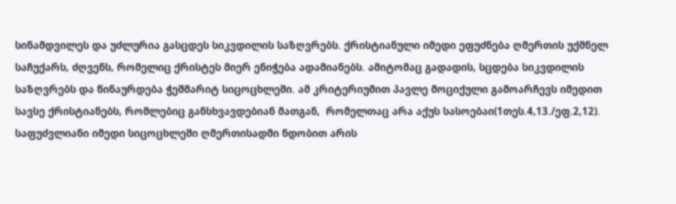სინამდვილეს და უძლურია გასცდეს სიკვდილის საზღვრებს. ქრისტიანული იმედი ეფუძნება ღმერთის უქმნელ საჩუქარს, ძღვენს, რომელიც ქრისტეს მიერ ენიჭება ადამიანებს. ამიტომაც გადადის, სცდება სიკვდილის საზღვრებს და წინაურდება ჭეშმარიტ სიცოცხლეში. ამ კრიტერიუმით პავლე მოციქული გამოარჩევს იმედით სავსე ქრისტიანებს, რომლებიც განსხვავდებიან მათგან,  რომელთაც არა აქუს სასოებაი(1თეს.4,13./ეფ.2,12).
საფუძვლიანი იმედი სიცოცხლეში ღმერთისადმი ნდობით არის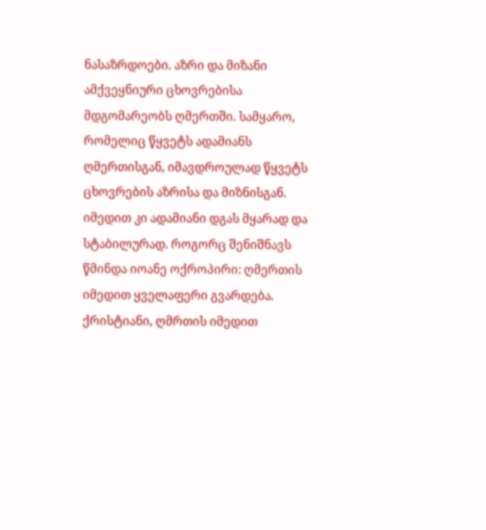ნასაზრდოები. აზრი და მიზანი ამქვეყნიური ცხოვრებისა მდგომარეობს ღმერთში. სამყარო, რომელიც წყვეტს ადამიანს ღმერთისგან, იმავდროულად წყვეტს ცხოვრების აზრისა და მიზნისგან. იმედით კი ადამიანი დგას მყარად და სტაბილურად. როგორც შენიშნავს წმინდა იოანე ოქროპირი: ღმერთის იმედით ყველაფერი გვარდება.
ქრისტიანი, ღმრთის იმედით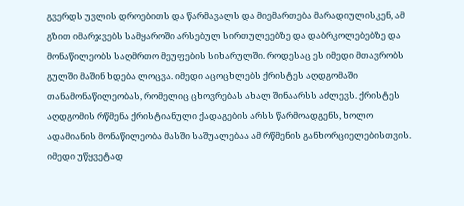გვერდს უვლის დროებითს და წარმავალს და მიემართება მარადიულისკენ, ამ გზით იმარჯვებს სამყაროში არსებულ სირთულეებზე და დაბრკოლებებზე და მონაწილეობს საღმრთო მეუფების სიხარულში. როდესაც ეს იმედი მთავრობს გულში მაშინ ხდება ლოცვა. იმედი აცოცხლებს ქრისტეს აღდგომაში თანამონაწილეობას, რომელიც ცხოვრებას ახალ შინაარსს აძლევს. ქრისტეს აღდგომის რწმენა ქრისტიანული ქადაგების არსს წარმოადგენს, ხოლო ადამიანის მონაწილეობა მასში საშუალებაა ამ რწმენის განხორციელებისთვის.
იმედი უწყვეტად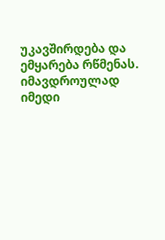უკავშირდება და ემყარება რწმენას. იმავდროულად იმედი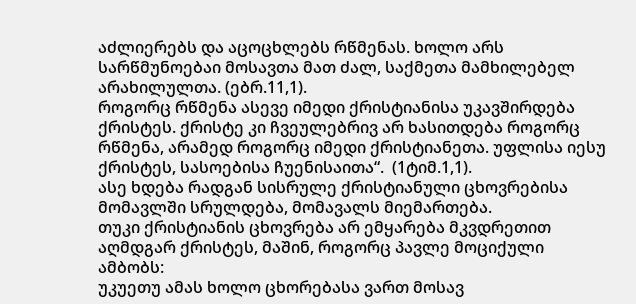აძლიერებს და აცოცხლებს რწმენას. ხოლო არს სარწმუნოებაი მოსავთა მათ ძალ, საქმეთა მამხილებელ არახილულთა. (ებრ.11,1).
როგორც რწმენა ასევე იმედი ქრისტიანისა უკავშირდება ქრისტეს. ქრისტე კი ჩვეულებრივ არ ხასითდება როგორც რწმენა, არამედ როგორც იმედი ქრისტიანეთა. უფლისა იესუ ქრისტეს, სასოებისა ჩუენისაითა“.  (1ტიმ.1,1).
ასე ხდება რადგან სისრულე ქრისტიანული ცხოვრებისა მომავლში სრულდება, მომავალს მიემართება.
თუკი ქრისტიანის ცხოვრება არ ემყარება მკვდრეთით აღმდგარ ქრისტეს, მაშინ, როგორც პავლე მოციქული ამბობს:
უკუეთუ ამას ხოლო ცხორებასა ვართ მოსავ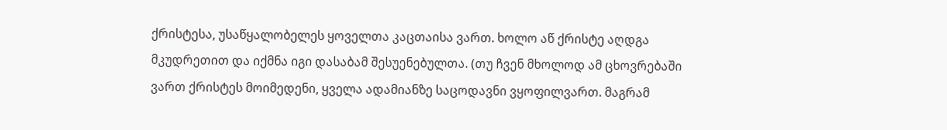ქრისტესა, უსაწყალობელეს ყოველთა კაცთაისა ვართ. ხოლო აწ ქრისტე აღდგა მკუდრეთით და იქმნა იგი დასაბამ შესუენებულთა. (თუ ჩვენ მხოლოდ ამ ცხოვრებაში ვართ ქრისტეს მოიმედენი, ყველა ადამიანზე საცოდავნი ვყოფილვართ. მაგრამ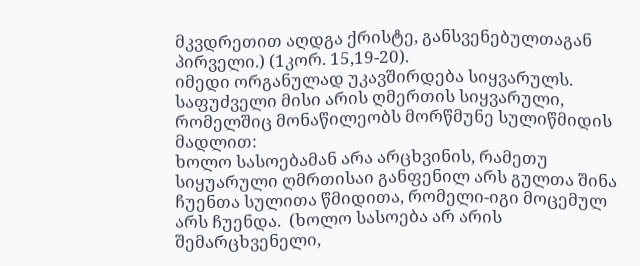მკვდრეთით აღდგა ქრისტე, განსვენებულთაგან პირველი.) (1კორ. 15,19-20).
იმედი ორგანულად უკავშირდება სიყვარულს. საფუძველი მისი არის ღმერთის სიყვარული, რომელშიც მონაწილეობს მორწმუნე სულიწმიდის მადლით:
ხოლო სასოებამან არა არცხვინის, რამეთუ სიყუარული ღმრთისაი განფენილ არს გულთა შინა ჩუენთა სულითა წმიდითა, რომელი-იგი მოცემულ არს ჩუენდა.  (ხოლო სასოება არ არის შემარცხვენელი,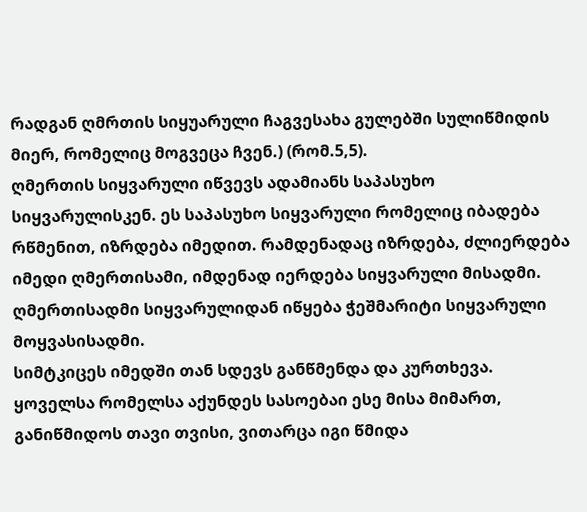რადგან ღმრთის სიყუარული ჩაგვესახა გულებში სულიწმიდის მიერ, რომელიც მოგვეცა ჩვენ.) (რომ.5,5).
ღმერთის სიყვარული იწვევს ადამიანს საპასუხო სიყვარულისკენ. ეს საპასუხო სიყვარული რომელიც იბადება რწმენით, იზრდება იმედით. რამდენადაც იზრდება, ძლიერდება იმედი ღმერთისამი, იმდენად იერდება სიყვარული მისადმი. ღმერთისადმი სიყვარულიდან იწყება ჭეშმარიტი სიყვარული მოყვასისადმი.
სიმტკიცეს იმედში თან სდევს განწმენდა და კურთხევა. ყოველსა რომელსა აქუნდეს სასოებაი ესე მისა მიმართ, განიწმიდოს თავი თვისი, ვითარცა იგი წმიდა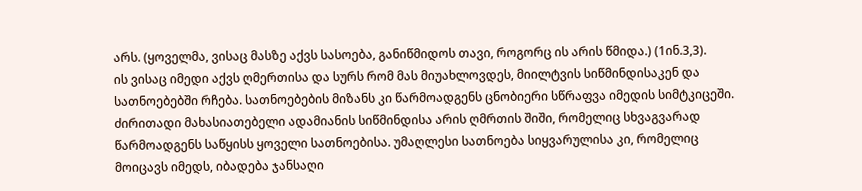არს. (ყოველმა, ვისაც მასზე აქვს სასოება, განიწმიდოს თავი, როგორც ის არის წმიდა.) (1ინ.3,3).
ის ვისაც იმედი აქვს ღმერთისა და სურს რომ მას მიუახლოვდეს, მიილტვის სიწმინდისაკენ და სათნოებებში რჩება. სათნოებების მიზანს კი წარმოადგენს ცნობიერი სწრაფვა იმედის სიმტკიცეში. ძირითადი მახასიათებელი ადამიანის სიწმინდისა არის ღმრთის შიში, რომელიც სხვაგვარად წარმოადგენს საწყისს ყოველი სათნოებისა. უმაღლესი სათნოება სიყვარულისა კი, რომელიც მოიცავს იმედს, იბადება ჯანსაღი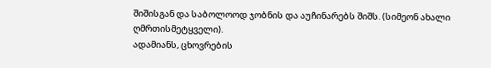შიშისგან და საბოლოოდ ჯობნის და აუჩინარებს შიშს. (სიმეონ ახალი ღმრთისმეტყველი).
ადამიანს, ცხოვრების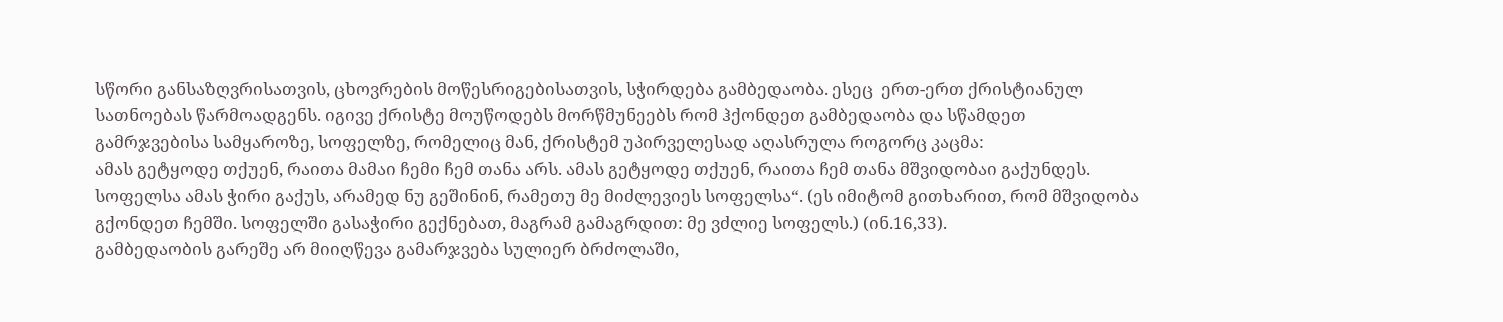სწორი განსაზღვრისათვის, ცხოვრების მოწესრიგებისათვის, სჭირდება გამბედაობა. ესეც  ერთ-ერთ ქრისტიანულ სათნოებას წარმოადგენს. იგივე ქრისტე მოუწოდებს მორწმუნეებს რომ ჰქონდეთ გამბედაობა და სწამდეთ გამრჯვებისა სამყაროზე, სოფელზე, რომელიც მან, ქრისტემ უპირველესად აღასრულა როგორც კაცმა:
ამას გეტყოდე თქუენ, რაითა მამაი ჩემი ჩემ თანა არს. ამას გეტყოდე თქუენ, რაითა ჩემ თანა მშვიდობაი გაქუნდეს. სოფელსა ამას ჭირი გაქუს, არამედ ნუ გეშინინ, რამეთუ მე მიძლევიეს სოფელსა“. (ეს იმიტომ გითხარით, რომ მშვიდობა გქონდეთ ჩემში. სოფელში გასაჭირი გექნებათ, მაგრამ გამაგრდით: მე ვძლიე სოფელს.) (ინ.16,33).
გამბედაობის გარეშე არ მიიღწევა გამარჯვება სულიერ ბრძოლაში,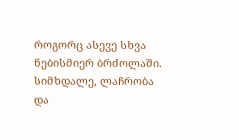როგორც ასევე სხვა ნებისმიერ ბრძოლაში. სიმხდალე, ლაჩრობა და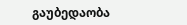გაუბედაობა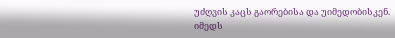უძღვის კაცს გაორებისა და უიმედობისკენ.
იმედს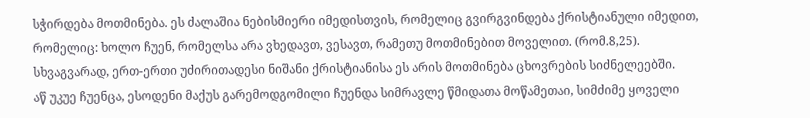სჭირდება მოთმინება. ეს ძალაშია ნებისმიერი იმედისთვის, რომელიც გვირგვინდება ქრისტიანული იმედით, რომელიც: ხოლო ჩუენ, რომელსა არა ვხედავთ, ვესავთ, რამეთუ მოთმინებით მოველით. (რომ.8,25).
სხვაგვარად, ერთ-ერთი უძირითადესი ნიშანი ქრისტიანისა ეს არის მოთმინება ცხოვრების სიძნელეებში.
აწ უკუე ჩუენცა, ესოდენი მაქუს გარემოდგომილი ჩუენდა სიმრავლე წმიდათა მოწამეთაი, სიმძიმე ყოველი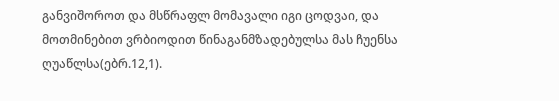განვიშოროთ და მსწრაფლ მომავალი იგი ცოდვაი, და მოთმინებით ვრბიოდით წინაგანმზადებულსა მას ჩუენსა ღუაწლსა(ებრ.12,1).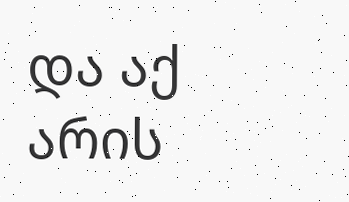და აქ არის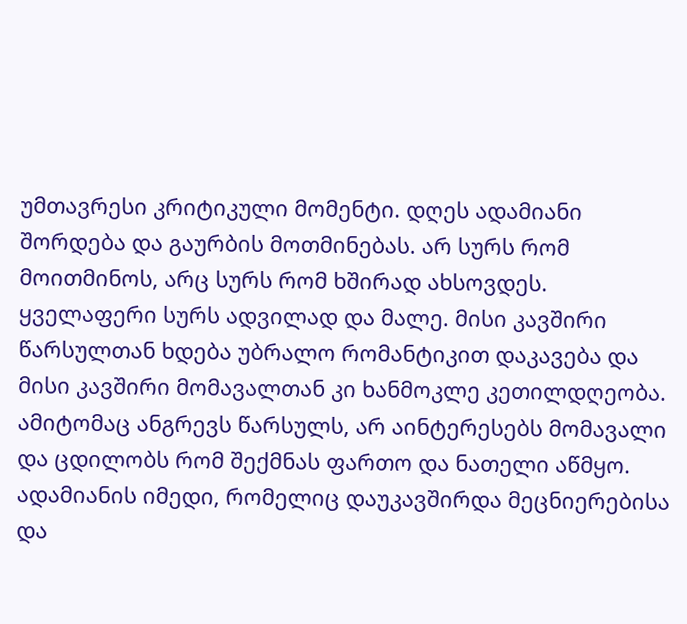უმთავრესი კრიტიკული მომენტი. დღეს ადამიანი შორდება და გაურბის მოთმინებას. არ სურს რომ მოითმინოს, არც სურს რომ ხშირად ახსოვდეს. ყველაფერი სურს ადვილად და მალე. მისი კავშირი წარსულთან ხდება უბრალო რომანტიკით დაკავება და მისი კავშირი მომავალთან კი ხანმოკლე კეთილდღეობა. ამიტომაც ანგრევს წარსულს, არ აინტერესებს მომავალი და ცდილობს რომ შექმნას ფართო და ნათელი აწმყო.
ადამიანის იმედი, რომელიც დაუკავშირდა მეცნიერებისა და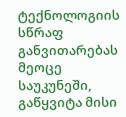ტექნოლოგიის სწრაფ განვითარებას მეოცე საუკუნეში, გაწყვიტა მისი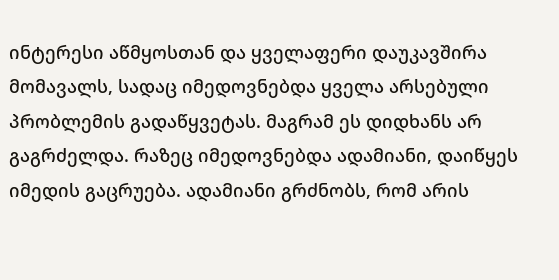ინტერესი აწმყოსთან და ყველაფერი დაუკავშირა მომავალს, სადაც იმედოვნებდა ყველა არსებული პრობლემის გადაწყვეტას. მაგრამ ეს დიდხანს არ გაგრძელდა. რაზეც იმედოვნებდა ადამიანი, დაიწყეს იმედის გაცრუება. ადამიანი გრძნობს, რომ არის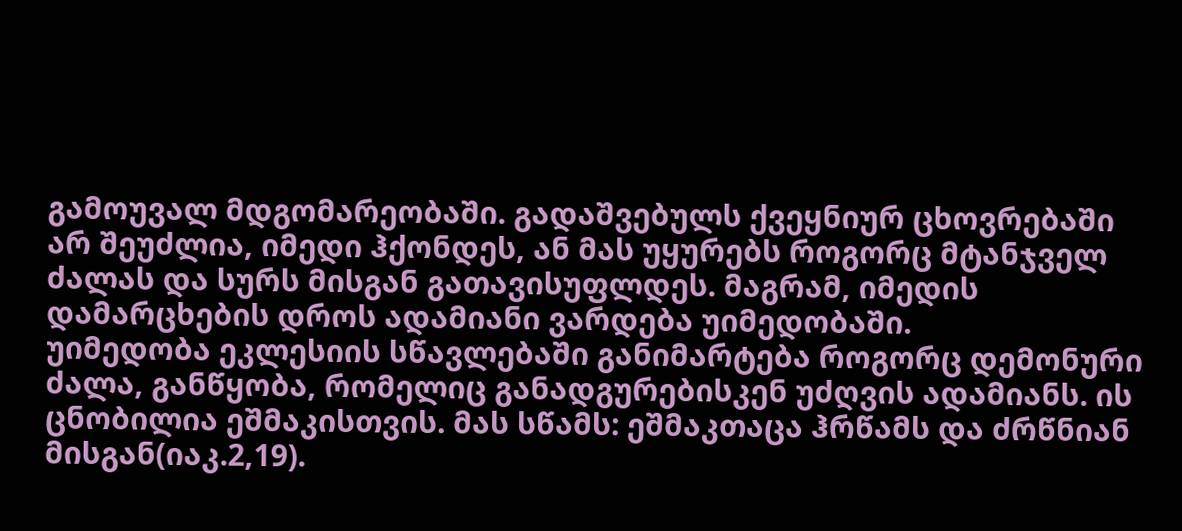გამოუვალ მდგომარეობაში. გადაშვებულს ქვეყნიურ ცხოვრებაში არ შეუძლია, იმედი ჰქონდეს, ან მას უყურებს როგორც მტანჯველ ძალას და სურს მისგან გათავისუფლდეს. მაგრამ, იმედის დამარცხების დროს ადამიანი ვარდება უიმედობაში.
უიმედობა ეკლესიის სწავლებაში განიმარტება როგორც დემონური ძალა, განწყობა, რომელიც განადგურებისკენ უძღვის ადამიანს. ის ცნობილია ეშმაკისთვის. მას სწამს: ეშმაკთაცა ჰრწამს და ძრწნიან მისგან(იაკ.2,19).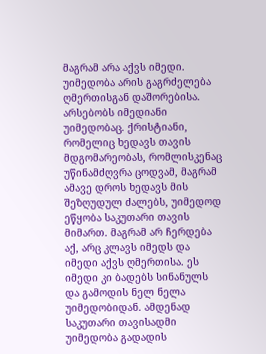მაგრამ არა აქვს იმედი. უიმედობა არის გაგრძელება ღმერთისგან დაშორებისა. არსებობს იმედიანი უიმედობაც. ქრისტიანი, რომელიც ხედავს თავის მდგომარეობას, რომლისკენაც უწინამძღვრა ცოდვამ, მაგრამ ამავე დროს ხედავს მის შეზღუდულ ძალებს, უიმედოდ ეწყობა საკუთარი თავის მიმართ. მაგრამ არ ჩერდება აქ, არც კლავს იმედს და იმედი აქვს ღმერთისა. ეს იმედი კი ბადებს სინანულს და გამოდის ნელ ნელა უიმედობიდან. ამდენად საკუთარი თავისადმი უიმედობა გადადის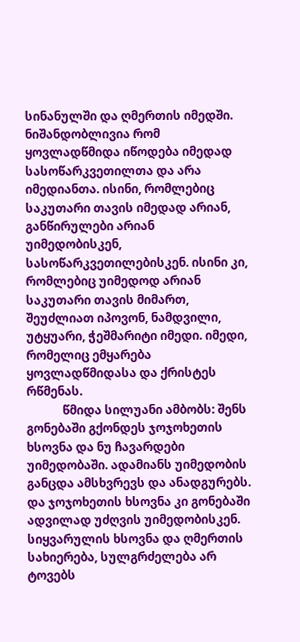სინანულში და ღმერთის იმედში. ნიშანდობლივია რომ ყოვლადწმიდა იწოდება იმედად სასოწარკვეთილთა და არა იმედიანთა. ისინი, რომლებიც საკუთარი თავის იმედად არიან, განწირულები არიან უიმედობისკენ, სასოწარკვეთილებისკენ. ისინი კი, რომლებიც უიმედოდ არიან საკუთარი თავის მიმართ, შეუძლიათ იპოვონ, ნამდვილი, უტყუარი, ჭეშმარიტი იმედი. იმედი, რომელიც ემყარება ყოვლადწმიდასა და ქრისტეს რწმენას.
            წმიდა სილუანი ამბობს: შენს გონებაში გქონდეს ჯოჯოხეთის ხსოვნა და ნუ ჩავარდები უიმედობაში. ადამიანს უიმედობის განცდა ამსხვრევს და ანადგურებს. და ჯოჯოხეთის ხსოვნა კი გონებაში ადვილად უძღვის უიმედობისკენ. სიყვარულის ხსოვნა და ღმერთის სახიერება, სულგრძელება არ ტოვებს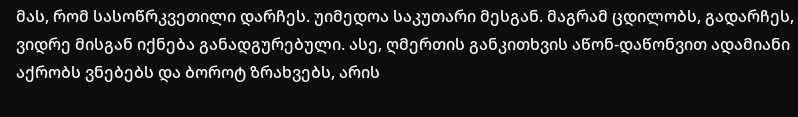მას, რომ სასოწრკვეთილი დარჩეს. უიმედოა საკუთარი მესგან. მაგრამ ცდილობს, გადარჩეს, ვიდრე მისგან იქნება განადგურებული. ასე, ღმერთის განკითხვის აწონ-დაწონვით ადამიანი აქრობს ვნებებს და ბოროტ ზრახვებს, არის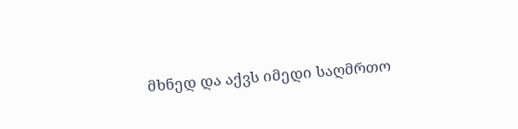მხნედ და აქვს იმედი საღმრთო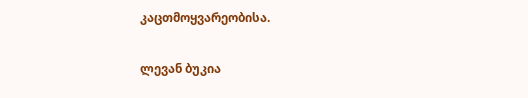კაცთმოყვარეობისა.


ლევან ბუკია